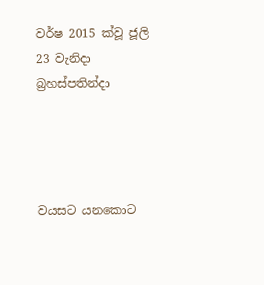වර්ෂ 2015 ක්වූ ජූලි 23 වැනිදා බ්‍රහස්පතින්දා




වයසට යනකොට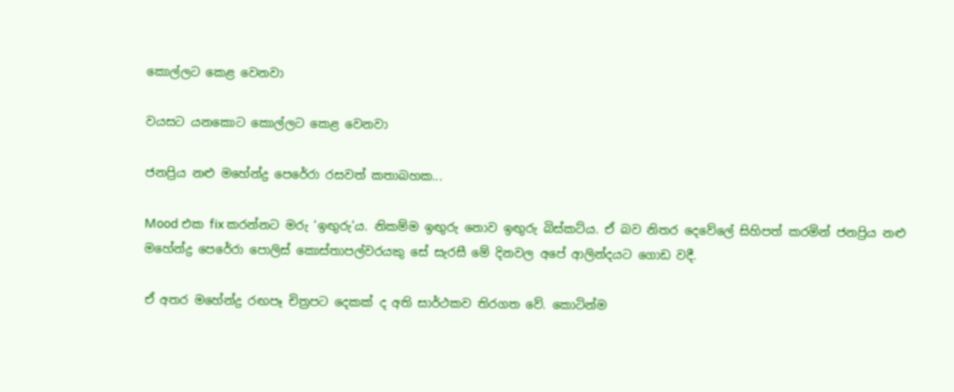කොල්ලට කෙළ වෙනවා

වයසට යනකොට කොල්ලට කෙළ වෙනවා

ජනප්‍රිය නළු මහේන්ද්‍ර පෙරේරා රසවත් කතාබහක...

Mood එක fix කරන්නට මරු ‘ඉඟුරු’ය. නිකම්ම ඉඟුරු නොව ඉඟුරු බිස්කට්ය. ඒ බව නිතර දෙවේලේ සිහිපත් කරමින් ජනප්‍රිය නළු මහේන්ද්‍ර පෙරේරා පොලිස් කොස්තාපල්වරයකු සේ සැරසී මේ දිනවල අපේ ආලින්දයට ගොඩ වදී.

ඒ අතර මහේන්ද්‍ර රඟපෑ චිත්‍රපට දෙකක් ද අති සාර්ථකව තිරගත වේ. කොටින්ම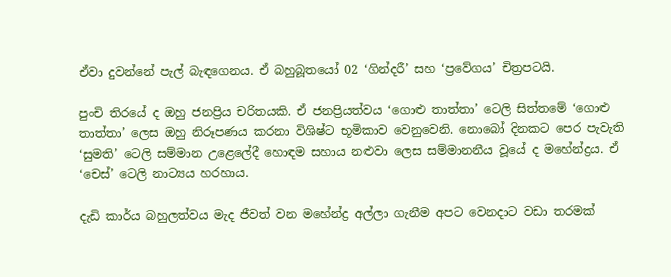ඒවා දුවන්නේ පැල් බැඳගෙනය. ඒ බහුබූතයෝ 02 ‘ගින්දරී’ සහ ‘ප්‍රවේගය’ චිත්‍රපටයි.

පුංචි තිරයේ ද ඔහු ජනප්‍රිය චරිතයකි. ඒ ජනප්‍රියත්වය ‘ගොළු තාත්තා’ ටෙලි සිත්තමේ ‘ගොළු තාත්තා’ ලෙස ඔහු නිරූපණය කරනා විශිෂ්ට භූමිකාව වෙනුවෙනි. නොබෝ දිනකට පෙර පැවැති ‘සුමති’ ටෙලි සම්මාන උළෙලේදී හොඳම සහාය නළුවා ලෙස සම්මානනීය වූයේ ද මහේන්ද්‍රය. ඒ ‘චෙස්’ ටෙලි නාට්‍යය හරහාය.

දැඩි කාර්ය බහුලත්වය මැද ජීවත් වන මහේන්ද්‍ර අල්ලා ගැනීම අපට වෙනදාට වඩා තරමක්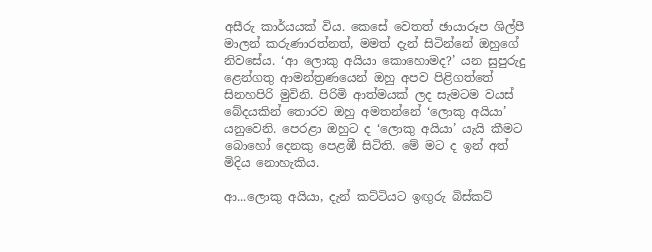අසීරු කාර්යයක් විය. කෙසේ වෙතත් ඡායාරූප ශිල්පී මාලන් කරුණාරත්නත්, මමත් දැන් සිටින්නේ ඔහුගේ නිවසේය. ‘ආ ලොකු අයියා කොහොමද?’ යන සුපුරුදු ළෙන්ගතු ආමන්ත්‍රණයෙන් ඔහු අපව පිළිගත්තේ සිනහපිරි මුවිනි. පිරිමි ආත්මයක් ලද සැමටම වයස් බේදයකින් තොරව ඔහු අමතන්නේ ‘ලොකු අයියා’ යනුවෙනි. පෙරළා ඔහුට ද ‘ලොකු අයියා’ යැයි කීමට බොහෝ දෙනකු පෙළඹී සිටිති. මේ මට ද ඉන් අත් මිදිය නොහැකිය.

ආ...ලොකු අයියා, දැන් කට්ටියට ඉඟුරු බිස්කට්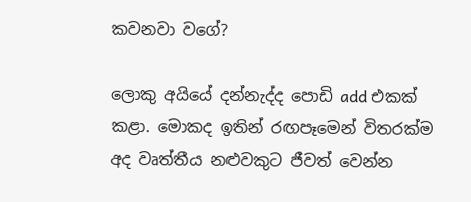කවනවා වගේ?

ලොකු අයියේ දන්නැද්ද පොඩි add එකක් කළා. මොකද ඉතින් රඟපෑමෙන් විතරක්ම අද වෘත්තීය නළුවකුට ජීවත් වෙන්න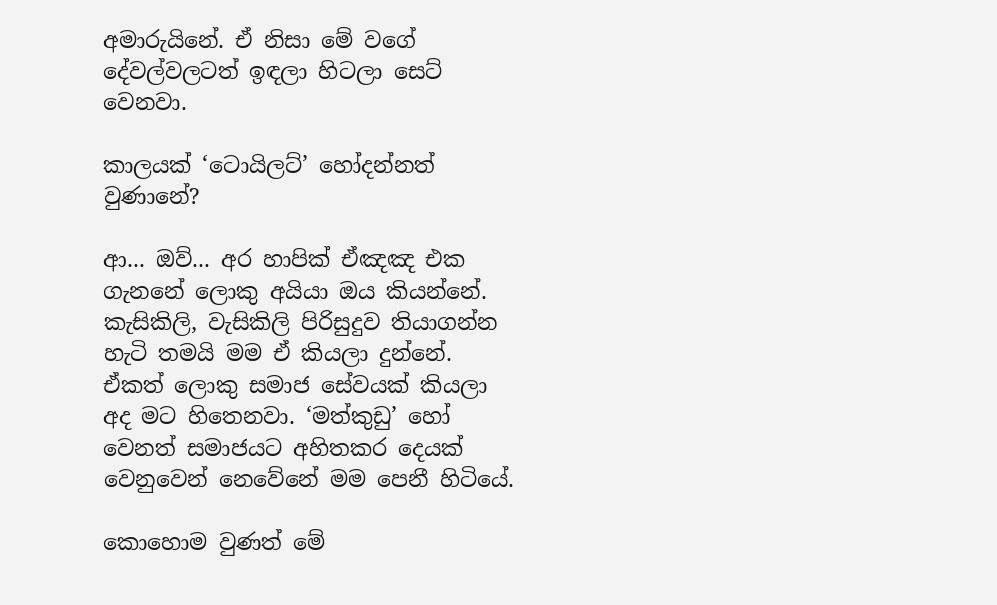අමාරුයිනේ. ඒ නිසා මේ වගේ දේවල්වලටත් ඉඳලා හිටලා සෙට් වෙනවා.

කාලයක් ‘ටොයිලට්’ හෝදන්නත් වුණානේ?

ආ... ඔව්... අර හාපික් ඒඤඤ එක ගැනනේ ලොකු අයියා ඔය කියන්නේ. කැසිකිලි, වැසිකිලි පිරිසුදුව තියාගන්න හැටි තමයි මම ඒ කියලා දුන්නේ. ඒකත් ලොකු සමාජ සේවයක් කියලා අද මට හිතෙනවා. ‘මත්කුඩු’ හෝ වෙනත් සමාජයට අහිතකර දෙයක් වෙනුවෙන් නෙවේනේ මම පෙනී හිටියේ.

කොහොම වුණත් මේ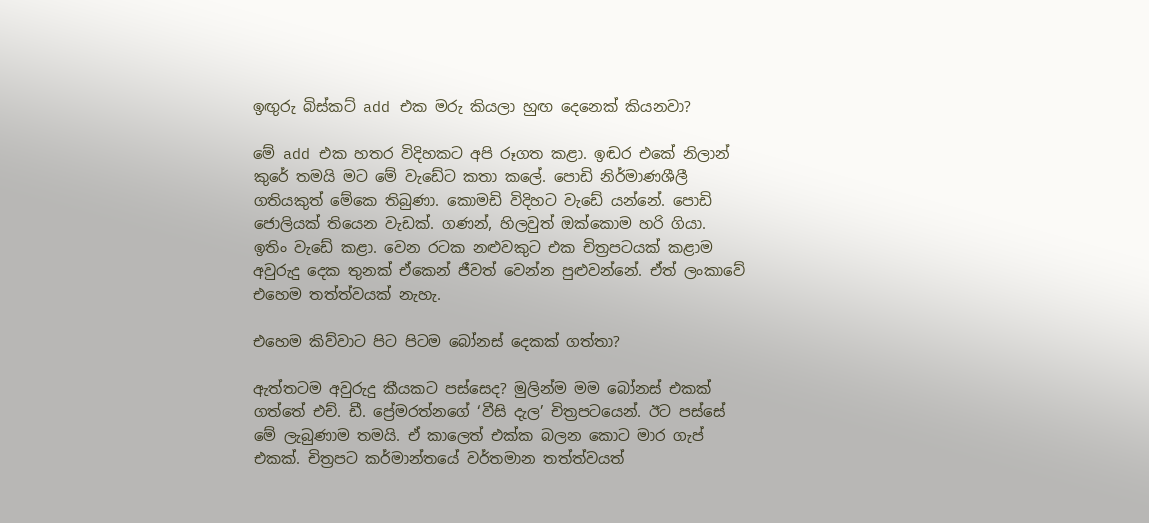ඉඟුරු බිස්කට් add එක මරු කියලා හුඟ දෙනෙක් කියනවා?

මේ add එක හතර විදිහකට අපි රූගත කළා. ඉඬර එකේ නිලාන් කුරේ තමයි මට මේ වැඩේට කතා කලේ. පොඩි නිර්මාණශීලී ගතියකුත් මේකෙ තිබුණා. කොමඩි විදිහට වැඩේ යන්නේ. පොඩි ජොලියක් තියෙන වැඩක්. ගණන්, හිලවුත් ඔක්කොම හරි ගියා. ඉතිං වැඩේ කළා. වෙන රටක නළුවකුට එක චිත්‍රපටයක් කළාම අවුරුදු දෙක තුනක් ඒකෙන් ජීවත් වෙන්න පුළුවන්නේ. ඒත් ලංකාවේ එහෙම තත්ත්වයක් නැහැ.

එහෙම කිව්වාට පිට පිටම බෝනස් දෙකක් ගත්තා?

ඇත්තටම අවුරුදු කීයකට පස්සෙද? මුලින්ම මම බෝනස් එකක් ගත්තේ එච්. ඩී. ප්‍රේමරත්නගේ ‘වීසි දැල’ චිත්‍රපටයෙන්. ඊට පස්සේ මේ ලැබුණාම තමයි. ඒ කාලෙත් එක්ක බලන කොට මාර ගැප් එකක්. චිත්‍රපට කර්මාන්තයේ වර්තමාන තත්ත්වයත්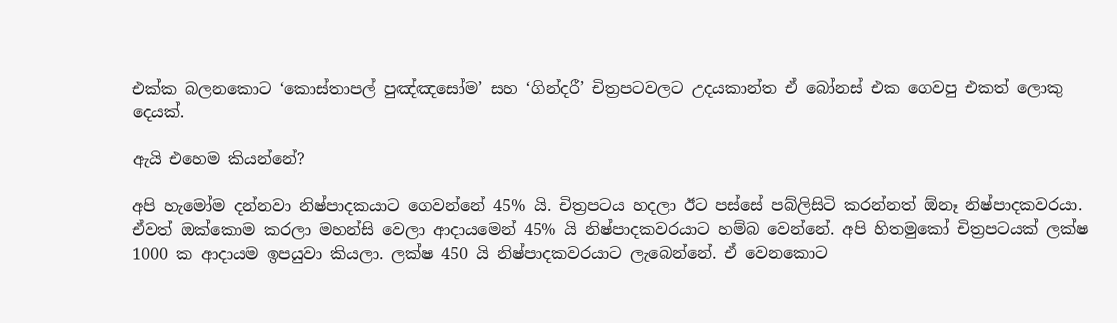එක්ක බලනකොට ‘කොස්තාපල් පුඤ්ඤසෝම’ සහ ‘ගින්දරී’ චිත්‍රපටවලට උදයකාන්ත ඒ බෝනස් එක ගෙවපු එකත් ලොකු දෙයක්.

ඇයි එහෙම කියන්නේ?

අපි හැමෝම දන්නවා නිෂ්පාදකයාට ගෙවන්නේ 45% යි. චිත්‍රපටය හදලා ඊට පස්සේ පබ්ලිසිටි කරන්නත් ඕනෑ නිෂ්පාදකවරයා. ඒවත් ඔක්කොම කරලා මහන්සි වෙලා ආදායමෙන් 45% යි නිෂ්පාදකවරයාට හම්බ වෙන්නේ. අපි හිතමුකෝ චිත්‍රපටයක් ලක්ෂ 1000 ක ආදායම ඉපයුවා කියලා. ලක්ෂ 450 යි නිෂ්පාදකවරයාට ලැබෙන්නේ. ඒ වෙනකොට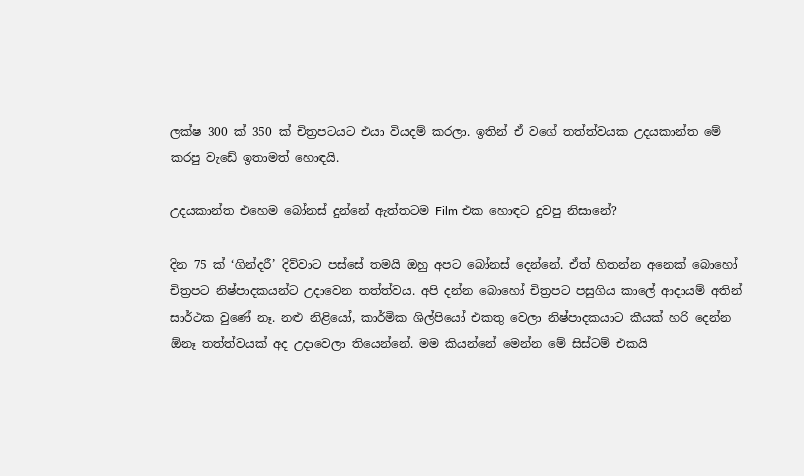ලක්ෂ 300 ක් 350 ක් චිත්‍රපටයට එයා වියදම් කරලා. ඉතින් ඒ වගේ තත්ත්වයක උදයකාන්ත මේ කරපු වැඩේ ඉතාමත් හොඳයි.

උදයකාන්ත එහෙම බෝනස් දුන්නේ ඇත්තටම Film එක හොඳට දුවපු නිසානේ?

දින 75 ක් ‘ගින්දරී’ දිව්වාට පස්සේ තමයි ඔහු අපට බෝනස් දෙන්නේ. ඒත් හිතන්න අනෙක් බොහෝ චිත්‍රපට නිෂ්පාදකයන්ට උදාවෙන තත්ත්වය. අපි දන්න බොහෝ චිත්‍රපට පසුගිය කාලේ ආදායම් අතින් සාර්ථක වුණේ නෑ. නළු නිළියෝ, කාර්මික ශිල්පියෝ එකතු වෙලා නිෂ්පාදකයාට කීයක් හරි දෙන්න ඕනෑ තත්ත්වයක් අද උදාවෙලා තියෙන්නේ. මම කියන්නේ මෙන්න මේ සිස්ටම් එකයි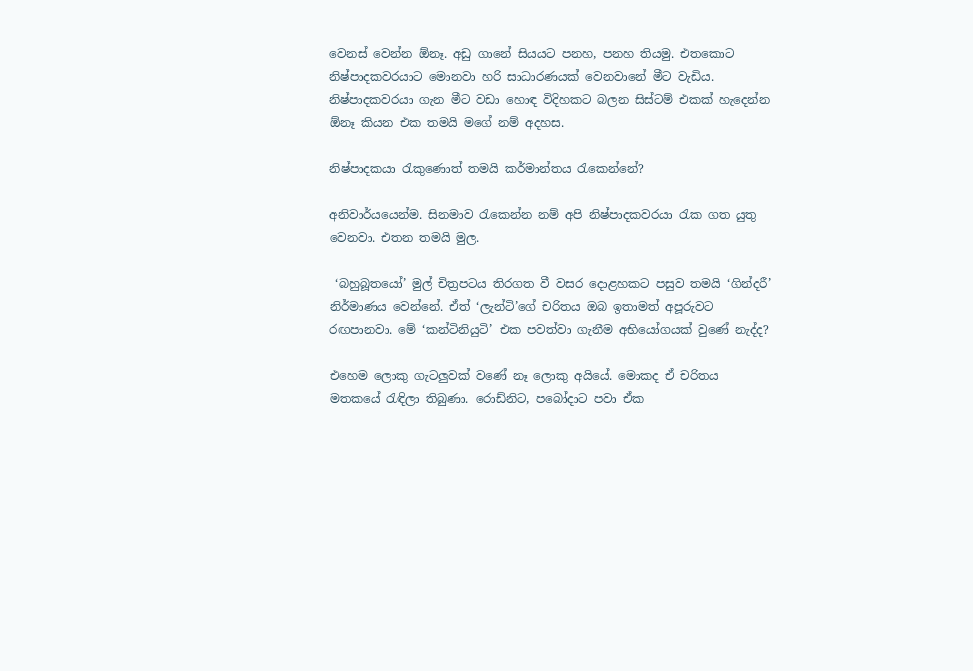වෙනස් වෙන්න ඕනෑ. අඩු ගානේ සියයට පනහ, පනහ තියමු. එතකොට නිෂ්පාදකවරයාට මොනවා හරි සාධාරණයක් වෙනවානේ මීට වැඩිය. නිෂ්පාදකවරයා ගැන මීට වඩා හොඳ විදිහකට බලන සිස්ටම් එකක් හැදෙන්න ඕනෑ කියන එක තමයි මගේ නම් අදහස.

නිෂ්පාදකයා රැකුණොත් තමයි කර්මාන්තය රැකෙන්නේ?

අනිවාර්යයෙන්ම. සිනමාව රැකෙන්න නම් අපි නිෂ්පාදකවරයා රැක ගත යුතු වෙනවා. එතන තමයි මුල.

 ‘බහුබූතයෝ’ මුල් චිත්‍රපටය තිරගත වී වසර දොළහකට පසුව තමයි ‘ගින්දරී’ නිර්මාණය වෙන්නේ. ඒත් ‘ලැන්ටි’ගේ චරිතය ඔබ ඉතාමත් අපූරුවට රඟපානවා. මේ ‘කන්ටිනියුටි’ එක පවත්වා ගැනීම අභියෝගයක් වුණේ නැද්ද?

එහෙම ලොකු ගැටලුවක් වණේ නෑ ලොකු අයියේ. මොකද ඒ චරිතය මතකයේ රැඳිලා තිබුණා. රොඩ්නිට, පබෝදාට පවා ඒක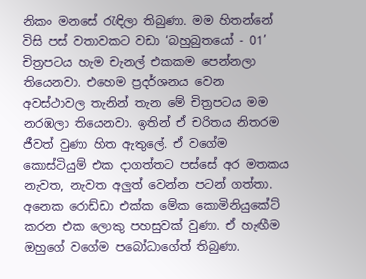නිකං මනසේ රැඳිලා තිබුණා. මම හිතන්නේ විසි පස් වතාවකට වඩා ‘බහුබුතයෝ - 01’ චිත්‍රපටය හැම චැනල් එකකම පෙන්නලා තියෙනවා. එහෙම ප්‍රදර්ශනය වෙන අවස්ථාවල තැනින් තැන මේ චිත්‍රපටය මම නරඹලා තියෙනවා. ඉතින් ඒ චරිතය නිතරම ජීවත් වුණා හිත ඇතුලේ. ඒ වගේම කොස්ටියුම් එක දාගත්තට පස්සේ අර මතකය නැවත, නැවත අලුත් වෙන්න පටන් ගත්තා. අනෙක රොඩ්ඩා එක්ක මේක කොමිනියුකේට් කරන එක ලොකු පහසුවක් වුණා. ඒ හැඟීම ඔහුගේ වගේම පබෝධාගේත් තිබුණා.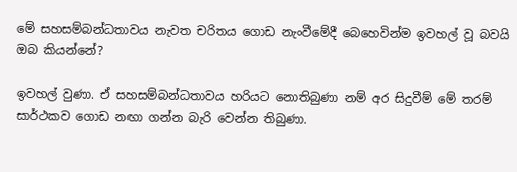මේ සහසම්බන්ධතාවය නැවත චරිතය ගොඩ නැංවීමේදී බෙහෙවින්ම ඉවහල් වූ බවයි ඔබ කියන්නේ?

ඉවහල් වුණා. ඒ සහසම්බන්ධතාවය හරියට නොතිබුණා නම් අර සිදුවීම් මේ තරම් සාර්ථකව ගොඩ නඟා ගන්න බැරි වෙන්න තිබුණා.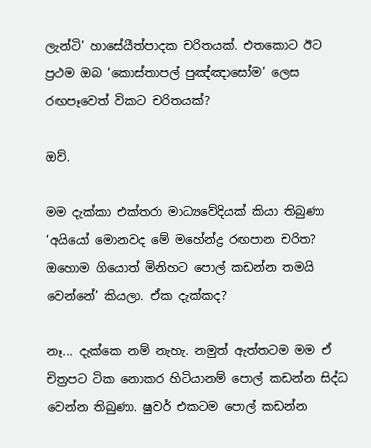ලැන්ටි’ හාසේ‍යීත්පාදක චරිතයක්. එතකොට ඊට ප්‍රථම ඔබ ‘කොස්තාපල් පුඤ්ඤාසෝම’ ලෙස රඟපෑවෙත් විකට චරිතයක්?

ඔව්.

මම දැක්කා එක්තරා මාධ්‍යවේදියක් කියා තිබුණා ‘අයියෝ මොනවද මේ මහේන්ද්‍ර රඟපාන චරිත? ඔහොම ගියොත් මිනිහට පොල් කඩන්න තමයි වෙන්නේ’ කියලා. ඒක දැක්කද?

නෑ... දැක්කෙ නම් නැහැ. නමුත් ඇත්තටම මම ඒ චිත්‍රපට ටික නොකර හිටියානම් පොල් කඩන්න සිද්ධ වෙන්න තිබුණා. ෂුවර් එකටම පොල් කඩන්න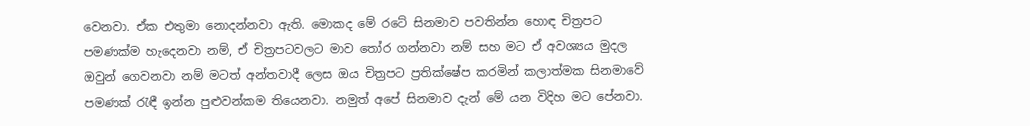වෙනවා. ඒක එතුමා නොදන්නවා ඇති. මොකද මේ රටේ සිනමාව පවතින්න හොඳ චිත්‍රපට පමණක්ම හැදෙනවා නම්, ඒ චිත්‍රපටවලට මාව තෝර ගන්නවා නම් සහ මට ඒ අවශ්‍යය මුදල ඔවුන් ගෙවනවා නම් මටත් අන්තවාදී ලෙස ඔය චිත්‍රපට ප්‍රතික්ෂේප කරමින් කලාත්මක සිනමාවේ පමණක් රැඳී ඉන්න පුළුවන්කම තියෙනවා. නමුත් අපේ සිනමාව දැන් මේ යන විදිහ මට පේනවා.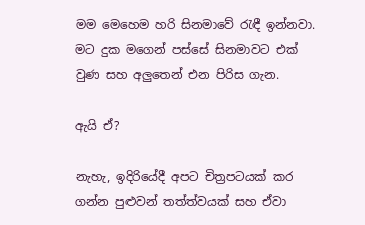මම මෙහෙම හරි සිනමාවේ රැඳී ඉන්නවා. මට දුක මගෙන් පස්සේ සිනමාවට එක් වුණ සහ අලුතෙන් එන පිරිස ගැන.

ඇයි ඒ?

නැහැ, ඉදිරියේදී අපට චිත්‍රපටයක් කර ගන්න පුළුවන් තත්ත්වයක් සහ ඒවා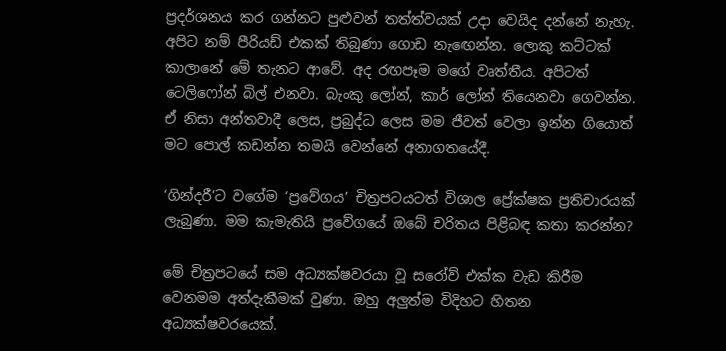ප්‍රදර්ශනය කර ගන්නට පුළුවන් තත්ත්වයක් උදා වෙයිද දන්නේ නැහැ. අපිට නම් පීරියඩ් එකක් තිබුණා ගොඩ නැඟෙන්න. ලොකු කට්ටක් කාලානේ මේ තැනට ආවේ. අද රඟපෑම මගේ වෘත්තීය. අපිටත් ටෙලිෆෝන් බිල් එනවා. බැංකු ලෝන්, කාර් ලෝන් තියෙනවා ගෙවන්න. ඒ නිසා අන්තවාදී ලෙස, ප්‍රබුද්ධ ලෙස මම ජීවත් වෙලා ඉන්න ගියොත් මට පොල් කඩන්න තමයි වෙන්නේ අනාගතයේදී.

‘ගින්දරී’ට වගේම ‘ප්‍රවේගය’ චිත්‍රපටයටත් විශාල ප්‍රේක්ෂක ප්‍රතිචාරයක් ලැබුණා. මම කැමැතියි ප්‍රවේගයේ ඔබේ චරිතය පිළිබඳ කතා කරන්න?

මේ චිත්‍රපටයේ සම අධ්‍යක්ෂවරයා වූ සරෝව් එක්ක වැඩ කිරීම වෙනමම අත්දැකීමක් වුණා. ඔහු අලුත්ම විදිහට හිතන අධ්‍යක්ෂවරයෙක්.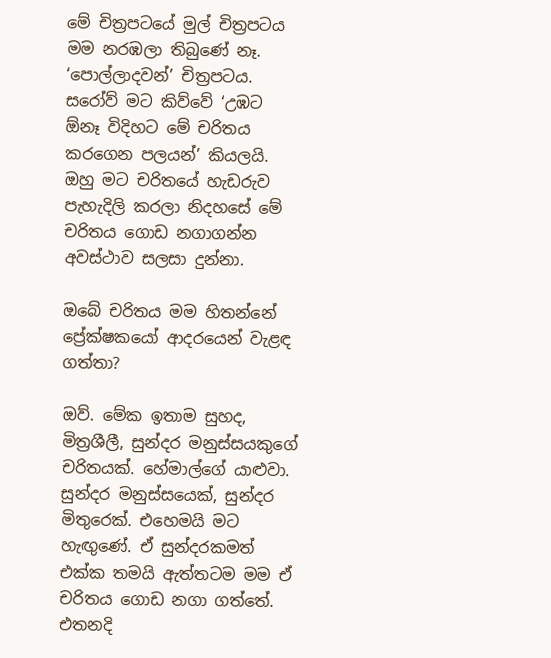මේ චිත්‍රපටයේ මුල් චිත්‍රපටය මම නරඹලා තිබුණේ නෑ. ‘පොල්ලාදවන්’ චිත්‍රපටය. සරෝව් මට කිව්වේ ‘උඹට ඕනෑ විදිහට මේ චරිතය කරගෙන පලයන්’ කියලයි. ඔහු මට චරිතයේ හැඩරුව පැහැදිලි කරලා නිදහසේ මේ චරිතය ගොඩ නගාගන්න අවස්ථාව සලසා දුන්නා.

ඔබේ චරිතය මම හිතන්නේ ප්‍රේක්ෂකයෝ ආදරයෙන් වැළඳ ගත්තා?

ඔව්. මේක ඉතාම සුහද, මිත්‍රශීලී, සුන්දර මනුස්සයකුගේ චරිතයක්. හේමාල්ගේ යාළුවා. සුන්දර මනුස්සයෙක්, සුන්දර මිතුරෙක්. එහෙමයි මට හැඟුණේ. ඒ සුන්දරකමත් එක්ක තමයි ඇත්තටම මම ඒ චරිතය ගොඩ නගා ගත්තේ. එතනදි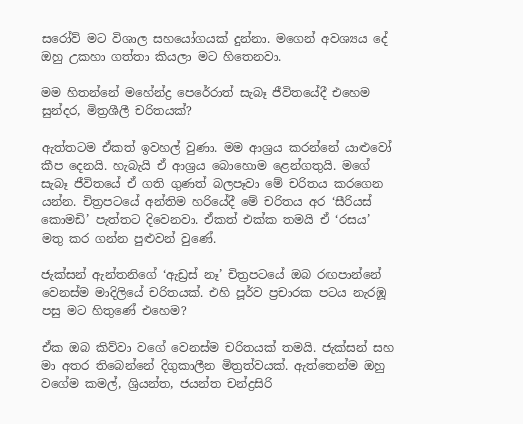සරෝව් මට විශාල සහයෝගයක් දුන්නා. මගෙන් අවශ්‍යය දේ ඔහු උකහා ගත්තා කියලා මට හිතෙනවා.

මම හිතන්නේ මහේන්ද්‍ර පෙරේරාත් සැබෑ ජීවිතයේදී එහෙම සුන්දර, මිත්‍රශීලී චරිතයක්?

ඇත්තටම ඒකත් ඉවහල් වුණා. මම ආශ්‍රය කරන්නේ යාළුවෝ කීප දෙනයි. හැබැයි ඒ ආශ්‍රය බොහොම ළෙන්ගතුයි. මගේ සැබෑ ජීවිතයේ ඒ ගති ගුණත් බලපෑවා මේ චරිතය කරගෙන යන්න. චිත්‍රපටයේ අන්තිම හරියේදී මේ චරිතය අර ‘සීරියස් කොමඩි’ පැත්තට දිවෙනවා. ඒකත් එක්ක තමයි ඒ ‘රසය’ මතු කර ගන්න පුළුවන් වුණේ.

ජැක්සන් ඇන්තනිගේ ‘ඇඩ්‍රස් නෑ’ චිත්‍රපටයේ ඔබ රඟපාන්නේ වෙනස්ම මාදිලියේ චරිතයක්. එහි පූර්ව ප්‍රචාරක පටය නැරඹූ පසු මට හිතුණේ එහෙම?

ඒක ඔබ කිව්වා වගේ වෙනස්ම චරිතයක් තමයි. ජැක්සන් සහ මා අතර තිබෙන්නේ දිගුකාලීන මිත්‍රත්වයක්. ඇත්තෙන්ම ඔහු වගේම කමල්, ශ්‍රියන්ත, ජයන්ත චන්ද්‍රසිරි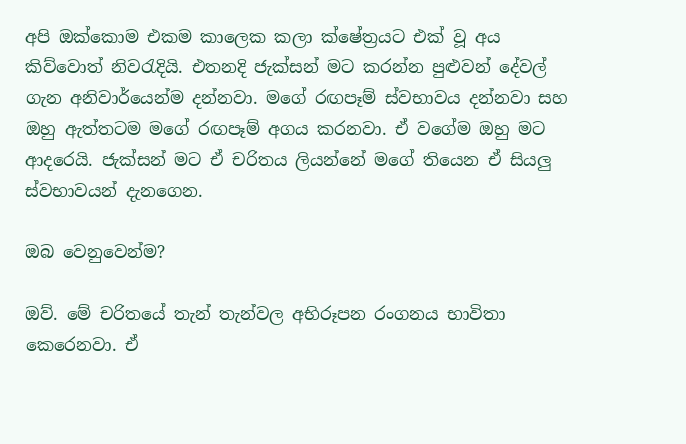අපි ඔක්කොම එකම කාලෙක කලා ක්ෂේත්‍රයට එක් වූ අය කිව්වොත් නිවරැදියි. එතනදි ජැක්සන් මට කරන්න පුළුවන් දේවල් ගැන අනිවාර්යෙන්ම දන්නවා. මගේ රඟපෑම් ස්වභාවය දන්නවා සහ ඔහු ඇත්තටම මගේ රඟපෑම් අගය කරනවා. ඒ වගේම ඔහු මට ආදරෙයි. ජැක්සන් මට ඒ චරිතය ලියන්නේ මගේ තියෙන ඒ සියලු ස්වභාවයන් දැනගෙන.

ඔබ වෙනුවෙන්ම?

ඔව්. මේ චරිතයේ තැන් තැන්වල අභිරූපන රංගනය භාවිතා කෙරෙනවා. ඒ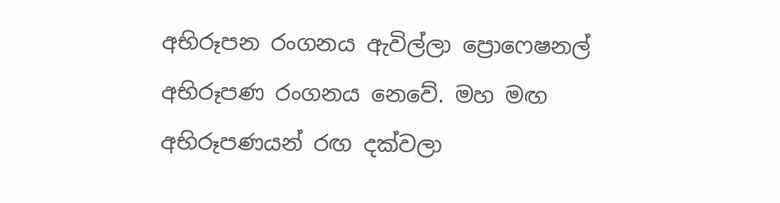අභිරූපන රංගනය ඇවිල්ලා ප්‍රොෆෙෂනල් අභිරූපණ රංගනය නෙවේ. මහ මඟ අභිරූපණයන් රඟ දක්වලා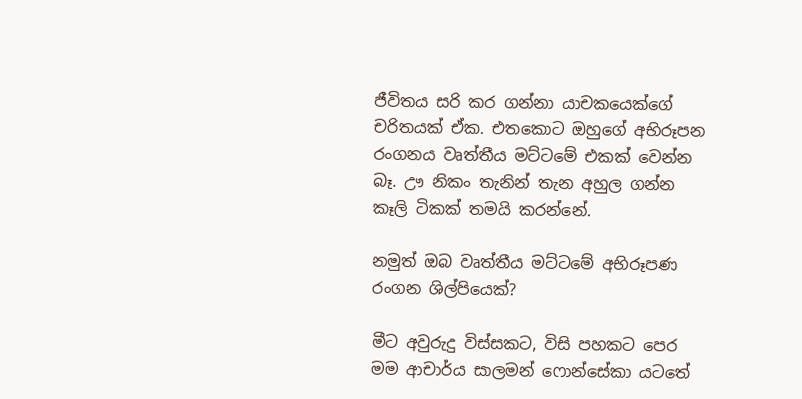ජීවිතය සරි කර ගන්නා යාචකයෙක්ගේ චරිතයක් ඒක. එතකොට ඔහුගේ අභිරූපන රංගනය වෘත්තීය මට්ටමේ එකක් වෙන්න බෑ. ඌ නිකං තැනින් තැන අහුල ගන්න කෑලි ටිකක් තමයි කරන්නේ.

නමුත් ඔබ වෘත්තීය මට්ටමේ අභිරූපණ රංගන ශිල්පියෙක්?

මීට අවුරුදු විස්සකට, විසි පහකට පෙර මම ආචාර්ය සාලමන් ෆොන්සේකා යටතේ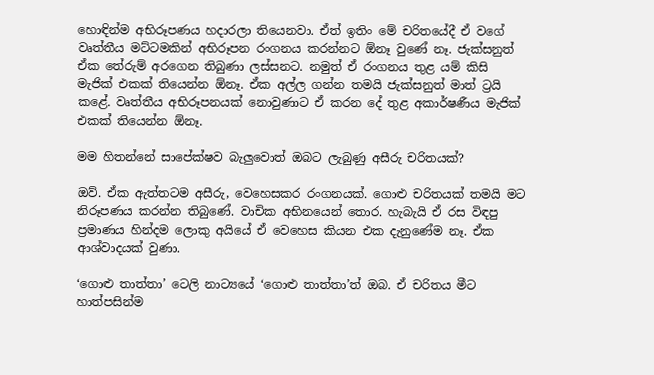හොඳින්ම අභිරූපණය හදාරලා තියෙනවා. ඒත් ඉතිං මේ චරිතයේදී ඒ වගේ වෘත්තීය මට්ටමකින් අභිරූපන රංගනය කරන්නට ඕනෑ වුණේ නෑ. ජැක්සනුත් ඒක තේරුම් අරගෙන තිබුණා ලස්සනට. නමුත් ඒ රංගනය තුළ යම් කිසි මැජික් එකක් තියෙන්න ඕනෑ. ඒක අල්ල ගන්න තමයි ජැක්සනුත් මාත් ට්‍රයි කළේ. වෘත්තීය අභිරූපනයක් නොවුණාට ඒ කරන දේ තුළ අකාර්ෂණීය මැජික් එකක් තියෙන්න ඕනෑ.

මම හිතන්නේ සාපේක්ෂව බැලුවොත් ඔබට ලැබුණු අසීරු චරිතයක්?

ඔව්. ඒක ඇත්තටම අසීරු, වෙහෙසකර රංගනයක්. ගොළු චරිතයක් තමයි මට නිරූපණය කරන්න තිබුණේ. වාචික අභිනයෙන් තොර. හැබැයි ඒ රස විඳපු ප්‍රමාණය හින්දම ලොකු අයියේ ඒ වෙහෙස කියන එක දැනුණේම නෑ. ඒක ආශ්වාදයක් වුණා.

‘ගොළු තාත්තා’ ටෙලි නාට්‍යයේ ‘ගොළු තාත්තා’ත් ඔබ. ඒ චරිතය මීට හාත්පසින්ම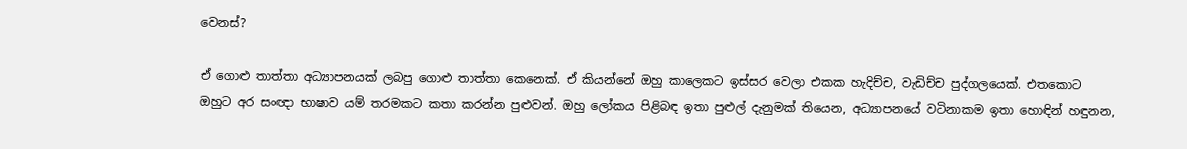වෙනස්?

ඒ ගොළු තාත්තා අධ්‍යාපනයක් ලබපු ගොළු තාත්තා කෙනෙක්. ඒ කියන්නේ ඔහු කාලෙකට ඉස්සර වෙලා එකක හැදිච්ච, වැඩිච්ච පුද්ගලයෙක්. එතකොට ඔහුට අර සංඥා භාෂාව යම් තරමකට කතා කරන්න පුළුවන්. ඔහු ලෝකය පිළිබඳ ඉතා පුළුල් දැනුමක් තියෙන, අධ්‍යාපනයේ වටිනාකම ඉතා හොඳින් හඳුනන,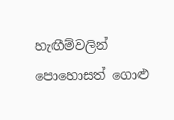හැඟීම්වලින් පොහොසත් ගොළු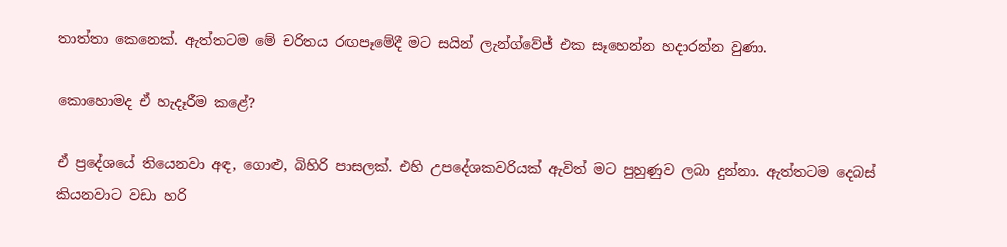තාත්තා කෙනෙක්. ඇත්තටම මේ චරිතය රඟපෑමේදී මට සයින් ලැන්ග්වේජ් එක සෑහෙන්න හදාරන්න වුණා.

කොහොමද ඒ හැදෑරීම කළේ?

ඒ ප්‍රදේශයේ තියෙනවා අඳ, ගොළු, බිහිරි පාසලක්. එහි උපදේශකවරියක් ඇවිත් මට පුහුණුව ලබා දුන්නා. ඇත්තටම දෙබස් කියනවාට වඩා හරි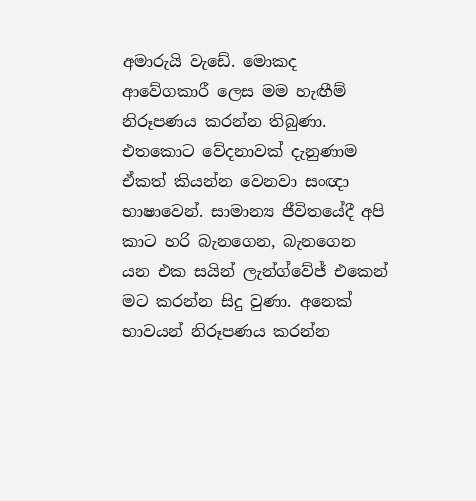අමාරුයි වැඩේ. මොකද ආවේගකාරී ලෙස මම හැඟීම් නිරූපණය කරන්න තිබුණා. එතකොට වේදනාවක් දැනුණාම ඒකත් කියන්න වෙනවා සංඥා භාෂාවෙන්. සාමාන්‍ය ජීවිතයේදී අපි කාට හරි බැනගෙන, බැනගෙන යන එක සයින් ලැන්ග්වේජ් එකෙන් මට කරන්න සිදු වුණා. අනෙක් භාවයන් නිරූපණය කරන්න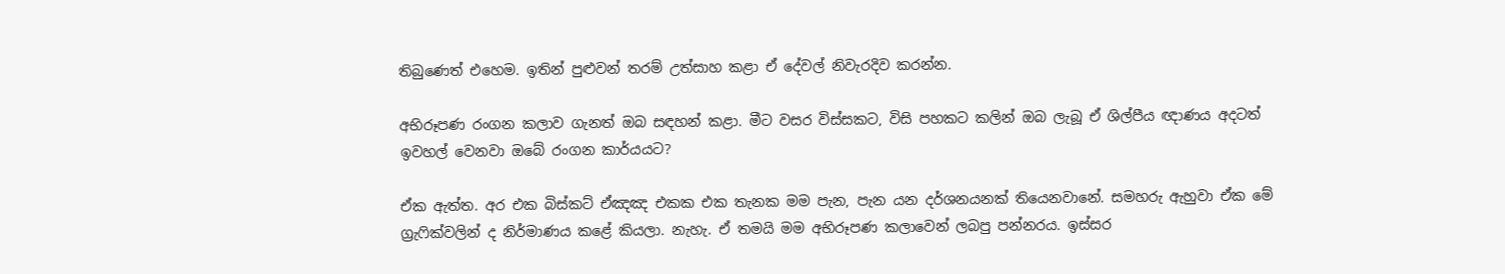තිබුණෙත් එහෙම. ඉතින් පුළුවන් තරම් උත්සාහ කළා ඒ දේවල් නිවැරදිව කරන්න.

අභිරූපණ රංගන කලාව ගැනත් ඔබ සඳහන් කළා. මීට වසර විස්සකට, විසි පහකට කලින් ඔබ ලැබූ ඒ ශිල්පීය ඥාණය අදටත් ඉවහල් වෙනවා ඔබේ රංගන කාර්යයට?

ඒක ඇත්ත. අර එක බිස්කට් ඒඤඤ එකක එක තැනක මම පැන, පැන යන දර්ශනයනක් තියෙනවානේ. සමහරු ඇහුවා ඒක මේ ග්‍රැෆික්වලින් ද නිර්මාණය කළේ කියලා. නැහැ. ඒ තමයි මම අභිරූපණ කලාවෙන් ලබපු පන්නරය. ඉස්සර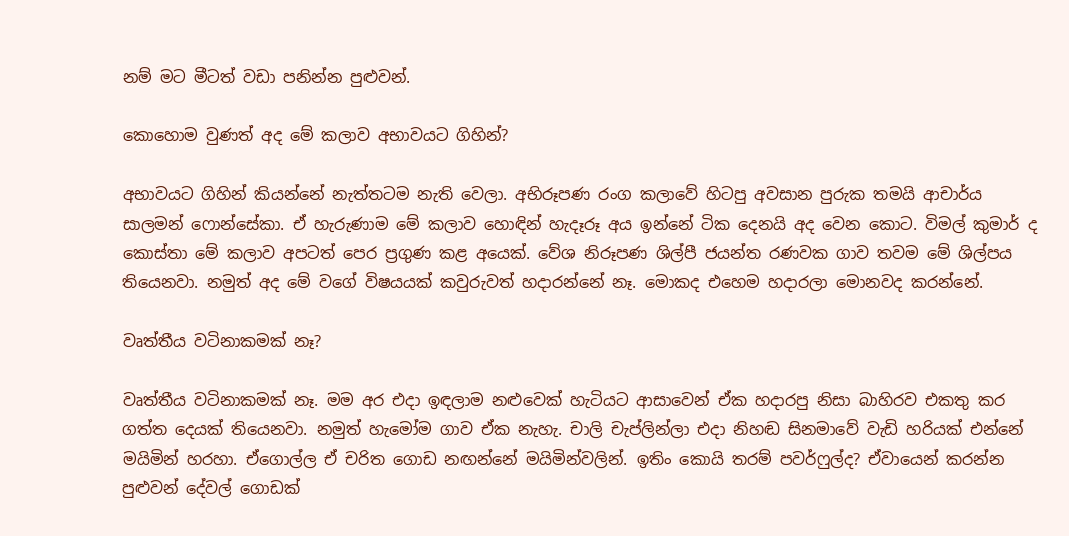නම් මට මීටත් වඩා පනින්න පුළුවන්.

කොහොම වුණත් අද මේ කලාව අභාවයට ගිහින්?

අභාවයට ගිහින් කියන්නේ නැත්තටම නැති වෙලා. අභිරූපණ රංග කලාවේ හිටපු අවසාන පුරුක තමයි ආචාර්ය සාලමන් ෆොන්සේකා. ඒ හැරුණාම මේ කලාව හොඳින් හැදෑරූ අය ඉන්නේ ටික දෙනයි අද වෙන කොට. විමල් කුමාර් ද කොස්තා මේ කලාව අපටත් පෙර ප්‍රගුණ කළ අයෙක්. වේශ නිරූපණ ශිල්පී ජයන්ත රණවක ගාව තවම මේ ශිල්පය තියෙනවා. නමුත් අද මේ වගේ විෂයයක් කවුරුවත් හදාරන්නේ නෑ. මොකද එහෙම හදාරලා මොනවද කරන්නේ.

වෘත්තීය වටිනාකමක් නෑ?

වෘත්තීය වටිනාකමක් නෑ. මම අර එදා ඉඳලාම නළුවෙක් හැටියට ආසාවෙන් ඒක හදාරපු නිසා බාහිරව එකතු කර ගත්ත දෙයක් තියෙනවා. නමුත් හැමෝම ගාව ඒක නැහැ. චාලි චැප්ලින්ලා එදා නිහඬ සිනමාවේ වැඩි හරියක් එන්නේ මයිමින් හරහා. ඒගොල්ල ඒ චරිත ගොඩ නඟන්නේ මයිමින්වලින්. ඉතිං කොයි තරම් පවර්ෆුල්ද? ඒවායෙන් කරන්න පුළුවන් දේවල් ගොඩක්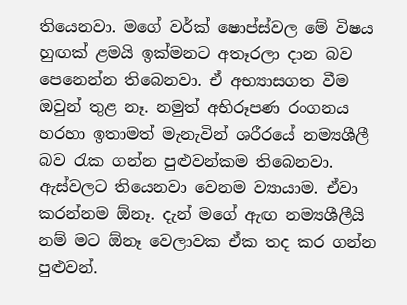තියෙනවා. මගේ වර්ක් ෂොප්ස්වල මේ විෂය හුඟක් ළමයි ඉක්මනට අතෑරලා දාන බව පෙනෙන්න තිබෙනවා. ඒ අභ්‍යාසගත වීම ඔවුන් තුළ නෑ. නමුත් අභිරූපණ රංගනය හරහා ඉතාමත් මැනැවින් ශරීරයේ නම්‍යශීලී බව රැක ගන්න පුළුවන්කම තිබෙනවා. ඇස්වලට තියෙනවා වෙනම ව්‍යායාම. ඒවා කරන්නම ඕනෑ. දැන් මගේ ඇඟ නම්‍යශීලීයි නම් මට ඕනෑ වෙලාවක ඒක තද කර ගන්න පුළුවන්.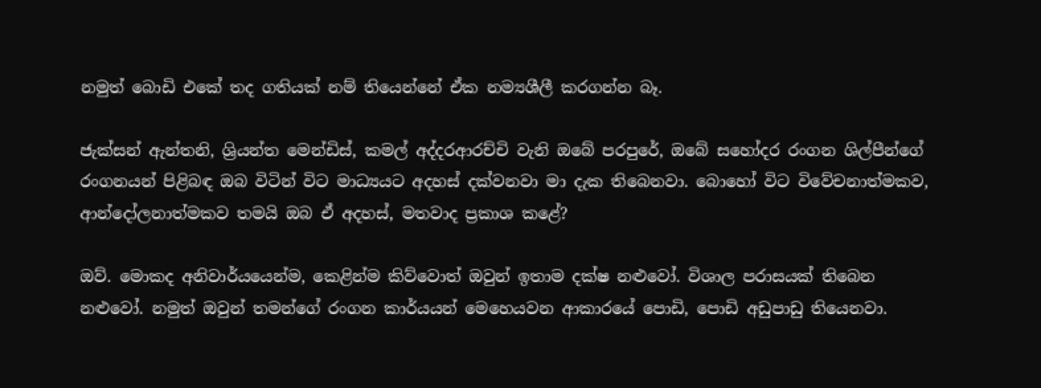නමුත් බොඩි එකේ තද ගතියක් නම් තියෙන්නේ ඒක නම්‍යශීලී කරගන්න බෑ.

ජැක්සන් ඇන්තනි, ශ්‍රියන්ත මෙන්ඩිස්, කමල් අද්දරආරච්චි වැනි ඔබේ පරපුරේ, ඔබේ සහෝදර රංගන ශිල්පීන්ගේ රංගනයන් පිළිබඳ ඔබ විටින් විට මාධ්‍යයට අදහස් දක්වනවා මා දැක තිබෙනවා. බොහෝ විට විවේචනාත්මකව, ආන්දෝලනාත්මකව තමයි ඔබ ඒ අදහස්, මතවාද ප්‍රකාශ කළේ?

ඔව්. මොකද අනිවාර්යයෙන්ම, කෙළින්ම කිව්වොත් ඔවුන් ඉතාම දක්ෂ නළුවෝ. විශාල පරාසයක් තිබෙන නළුවෝ. නමුත් ඔවුන් තමන්ගේ රංගන කාර්යයන් මෙහෙයවන ආකාරයේ පොඩි, පොඩි අඩුපාඩු තියෙනවා.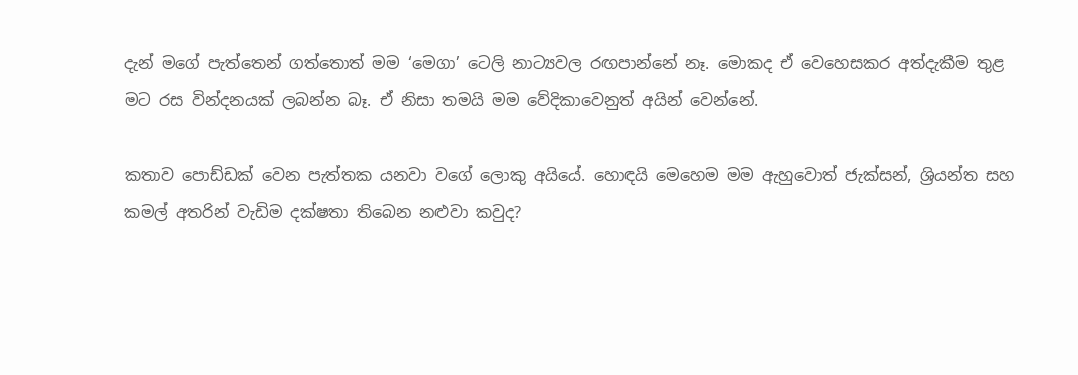දැන් මගේ පැත්තෙන් ගත්තොත් මම ‘මෙගා’ ටෙලි නාට්‍යවල රඟපාන්නේ නෑ. මොකද ඒ වෙහෙසකර අත්දැකීම තුළ මට රස වින්දනයක් ලබන්න බෑ. ඒ නිසා තමයි මම වේදිකාවෙනුත් අයින් වෙන්නේ.

කතාව පොඩ්ඩක් වෙන පැත්තක යනවා වගේ ලොකු අයියේ. හොඳයි මෙහෙම මම ඇහුවොත් ජැක්සන්, ශ්‍රියන්ත සහ කමල් අතරින් වැඩිම දක්ෂතා තිබෙන නළුවා කවුද?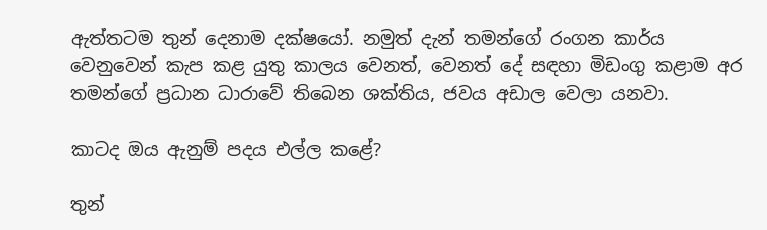ඇත්තටම තුන් දෙනාම දක්ෂයෝ. නමුත් දැන් තමන්ගේ රංගන කාර්ය වෙනුවෙන් කැප කළ යුතු කාලය වෙනත්, වෙනත් දේ සඳහා මිඩංගු කළාම අර තමන්ගේ ප්‍රධාන ධාරාවේ තිබෙන ශක්තිය, ජවය අඩාල වෙලා යනවා.

කාටද ඔය ඇනුම් පදය එල්ල කළේ?

තුන්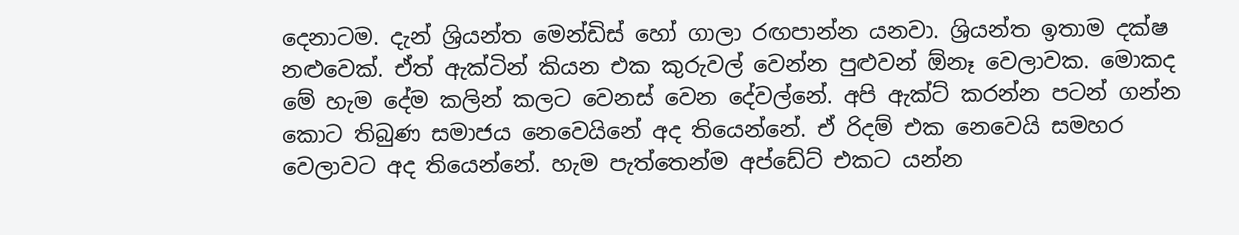දෙනාටම. දැන් ශ්‍රියන්ත මෙන්ඩිස් හෝ ගාලා රඟපාන්න යනවා. ශ්‍රියන්ත ඉතාම දක්ෂ නළුවෙක්. ඒත් ඇක්ටින් කියන එක කුරුවල් වෙන්න පුළුවන් ඕනෑ වෙලාවක. මොකද මේ හැම දේම කලින් කලට වෙනස් වෙන දේවල්නේ. අපි ඇක්ට් කරන්න පටන් ගන්න කොට තිබුණ සමාජය නෙවෙයිනේ අද තියෙන්නේ. ඒ රිදම් එක නෙවෙයි සමහර වෙලාවට අද තියෙන්නේ. හැම පැත්තෙන්ම අප්ඩේට් එකට යන්න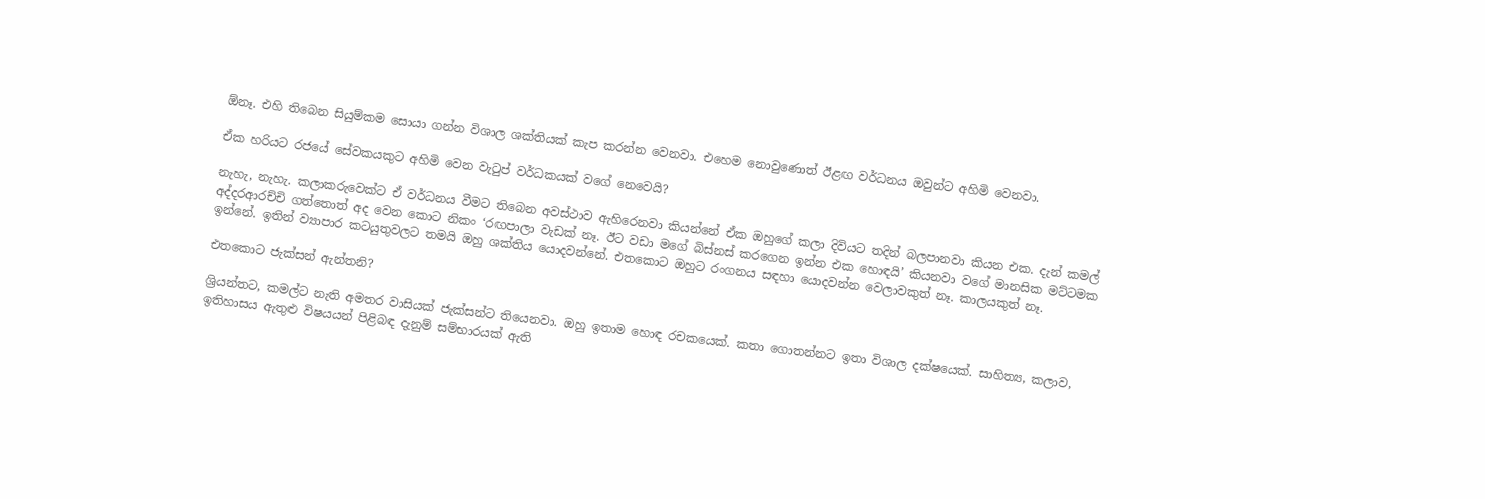ඕනෑ. එහි තිබෙන සියුම්කම සොයා ගන්න විශාල ශක්තියක් කැප කරන්න වෙනවා. එහෙම නොවුණොත් ඊළඟ වර්ධනය ඔවුන්ට අහිමි වෙනවා.

ඒක හරියට රජයේ සේවකයකුට අහිමි වෙන වැටුප් වර්ධකයක් වගේ නෙවෙයි?

නැහැ, නැහැ. කලාකරුවෙක්ට ඒ වර්ධනය වීමට තිබෙන අවස්ථාව ඇහිරෙනවා කියන්නේ ඒක ඔහුගේ කලා දිවියට තදින් බලපානවා කියන එක. දැන් කමල් අද්දරආරච්චි ගත්තොත් අද වෙන කොට නිකං ‘රඟපාලා වැඩක් නෑ. ඊට වඩා මගේ බිස්නස් කරගෙන ඉන්න එක හොඳයි’ කියනවා වගේ මානසික මට්ටමක ඉන්නේ. ඉතින් ව්‍යාපාර කටයුතුවලට තමයි ඔහු ශක්තිය යොදවන්නේ. එතකොට ඔහුට රංගනය සඳහා යොදවන්න වෙලාවකුත් නෑ. කාලයකුත් නෑ.

එතකොට ජැක්සන් ඇන්තනි?

ශ්‍රියන්තට, කමල්ට නැති අමතර වාසියක් ජැක්සන්ට තියෙනවා. ඔහු ඉතාම හොඳ රචකයෙක්. කතා ගොතන්නට ඉතා විශාල දක්ෂයෙක්. සාහිත්‍ය, කලාව, ඉතිහාසය ඇතුළු විෂයයන් පිළිබඳ දැනුම් සම්භාරයක් ඇති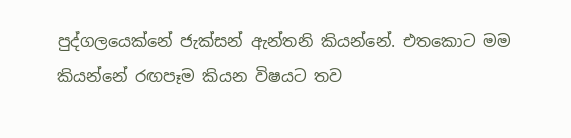පුද්ගලයෙක්නේ ජැක්සන් ඇන්තනි කියන්නේ. එතකොට මම කියන්නේ රඟපෑම කියන විෂයට තව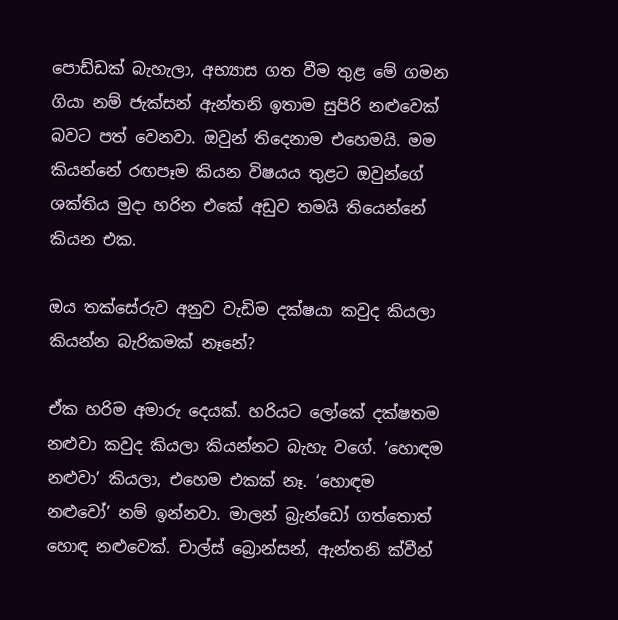පොඩ්ඩක් බැහැලා, අභ්‍යාස ගත වීම තුළ මේ ගමන ගියා නම් ජැක්සන් ඇන්තනි ඉතාම සුපිරි නළුවෙක් බවට පත් වෙනවා. ඔවුන් තිදෙනාම එහෙමයි. මම කියන්නේ රඟපෑම කියන විෂයය තුළට ඔවුන්ගේ ශක්තිය මුදා හරින එකේ අඩුව තමයි තියෙන්නේ කියන එක.

ඔය තක්සේරුව අනුව වැඩිම දක්ෂයා කවුද කියලා කියන්න බැරිකමක් නෑනේ?

ඒක හරිම අමාරු දෙයක්. හරියට ලෝකේ දක්ෂතම නළුවා කවුද කියලා කියන්නට බැහැ වගේ. ‘හොඳම නළුවා’ කියලා, එහෙම එකක් නෑ. ‘හොඳම නළුවෝ’ නම් ඉන්නවා. මාලන් බ්‍රැන්ඩෝ ගත්තොත් හොඳ නළුවෙක්. චාල්ස් බ්‍රොන්සන්, ඇන්තනි ක්වීන්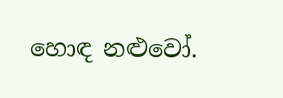හොඳ නළුවෝ.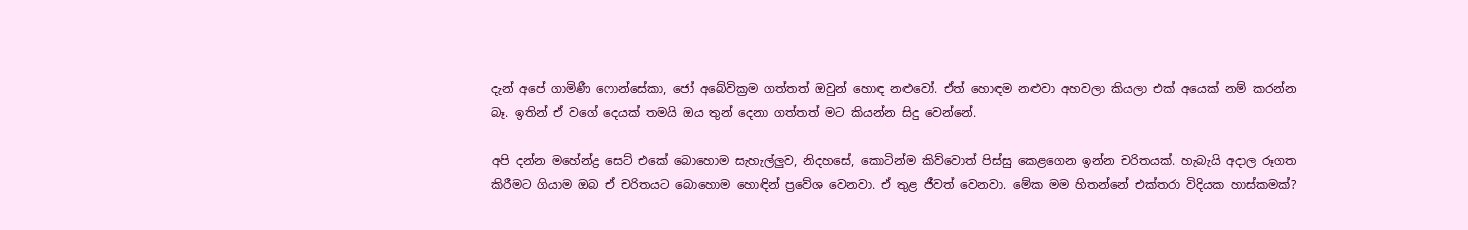දැන් අපේ ගාමිණී ෆොන්සේකා, ජෝ අබේවික්‍රම ගත්තත් ඔවුන් හොඳ නළුවෝ. ඒත් හොඳම නළුවා අහවලා කියලා එක් අයෙක් නම් කරන්න බෑ. ඉතින් ඒ වගේ දෙයක් තමයි ඔය තුන් දෙනා ගත්තත් මට කියන්න සිදු වෙන්නේ.

අපි දන්න මහේන්ද්‍ර සෙට් එකේ බොහොම සැහැල්ලුව, නිදහසේ, කොටින්ම කිව්වොත් පිස්සු කෙළගෙන ඉන්න චරිතයක්. හැබැයි අදාල රූගත කිරීමට ගියාම ඔබ ඒ චරිතයට බොහොම හොඳින් ප්‍රවේශ වෙනවා. ඒ තුළ ජීවත් වෙනවා. මේක මම හිතන්නේ එක්තරා විදියක හාස්කමක්?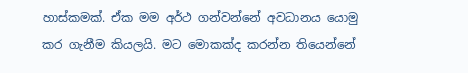හාස්කමක්. ඒක මම අර්ථ ගන්වන්නේ අවධානය යොමු කර ගැනීම කියලයි. මට මොකක්ද කරන්න තියෙන්නේ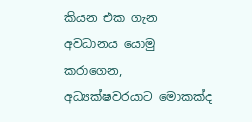කියන එක ගැන අවධානය යොමු කරාගෙන, අධ්‍යක්ෂවරයාට මොකක්ද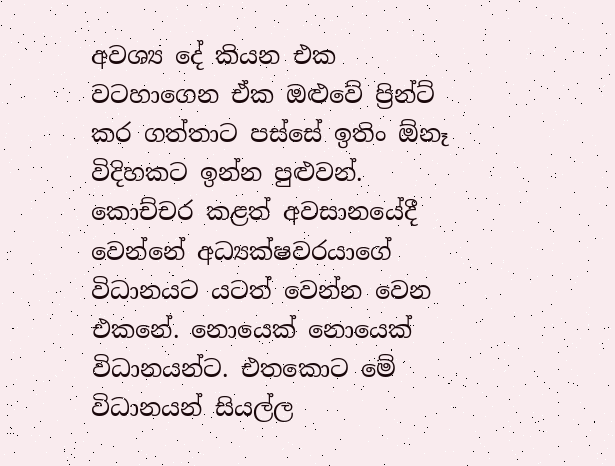අවශ්‍ය දේ කියන එක වටහාගෙන ඒක ඔළුවේ ප්‍රින්ට් කර ගත්තාට පස්සේ ඉතිං ඕනෑ විදිහකට ඉන්න පුළුවන්. කොච්චර කළත් අවසානයේදී වෙන්නේ අධ්‍යක්ෂවරයාගේ විධානයට යටත් වෙන්න වෙන එකනේ. නොයෙක් නොයෙක් විධානයන්ට. එතකොට මේ විධානයන් සියල්ල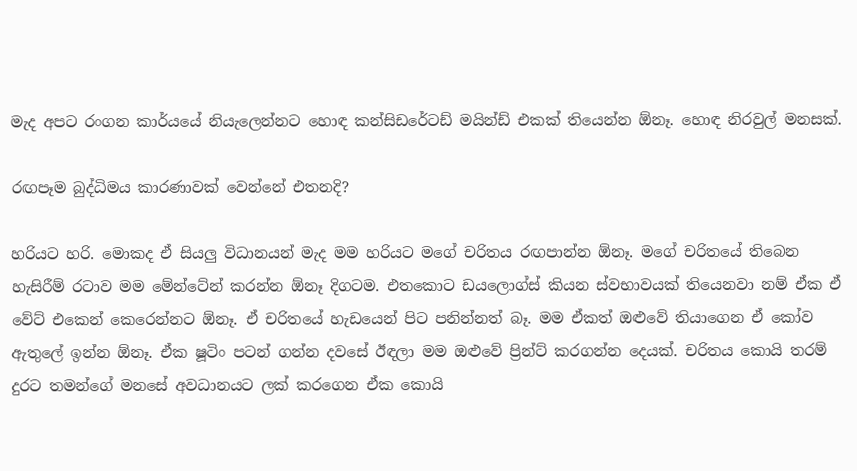මැද අපට රංගන කාර්යයේ නියැලෙන්නට හොඳ කන්සිඩරේටඩ් මයින්ඩ් එකක් තියෙන්න ඕනෑ. හොඳ නිරවුල් මනසක්.

රඟපෑම බුද්ධිමය කාරණාවක් වෙන්නේ එතනදි?

හරියට හරි. මොකද ඒ සියලු විධානයන් මැද මම හරියට මගේ චරිතය රඟපාන්න ඕනෑ. මගේ චරිතයේ තිබෙන හැසිරීම් රටාව මම මේන්ටේන් කරන්න ඕනෑ දිගටම. එතකොට ඩයලොග්ස් කියන ස්වභාවයක් තියෙනවා නම් ඒක ඒ වේට් එකෙන් කෙරෙන්නට ඕනෑ. ඒ චරිතයේ හැඩයෙන් පිට පනින්නත් බෑ. මම ඒකත් ඔළුවේ තියාගෙන ඒ කෝව ඇතුලේ ඉන්න ඕනෑ. ඒක ෂූටිං පටන් ගන්න දවසේ ඊඳලා මම ඔළුවේ ප්‍රින්ට් කරගන්න දෙයක්. චරිතය කොයි තරම් දුරට තමන්ගේ මනසේ අවධානයට ලක් කරගෙන ඒක කොයි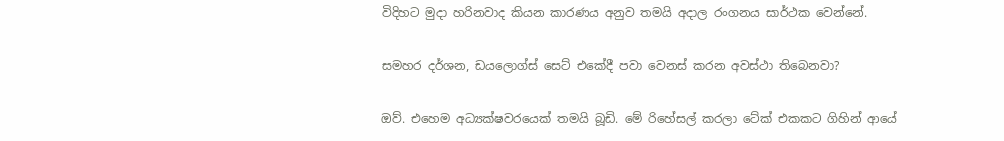විදිහට මුදා හරිනවාද කියන කාරණය අනුව තමයි අදාල රංගනය සාර්ථක වෙන්නේ.

සමහර දර්ශන, ඩයලොග්ස් සෙට් එකේදී පවා වෙනස් කරන අවස්ථා තිබෙනවා?

ඔව්. එහෙම අධ්‍යක්ෂවරයෙක් තමයි බූඩි. මේ රිහේසල් කරලා ටේක් එකකට ගිහින් ආයේ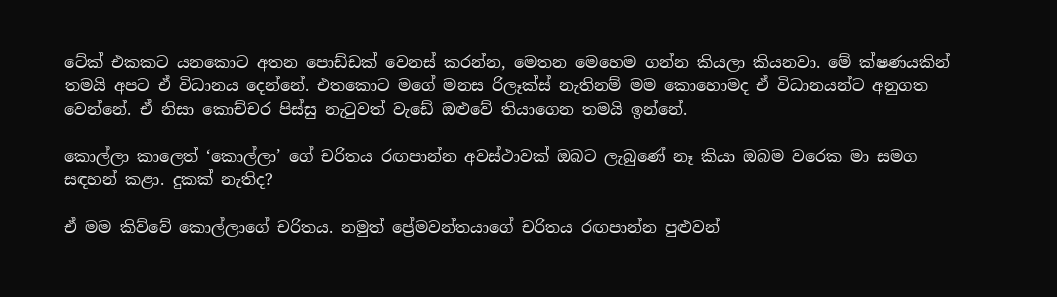ටේක් එකකට යනකොට අතන පොඩ්ඩක් වෙනස් කරන්න, මෙතන මෙහෙම ගන්න කියලා කියනවා. මේ ක්ෂණයකින් තමයි අපට ඒ විධානය දෙන්නේ. එතකොට මගේ මනස රිලෑක්ස් නැතිනම් මම කොහොමද ඒ විධානයන්ට අනුගත වෙන්නේ. ඒ නිසා කොච්චර පිස්සු නැටුවත් වැඩේ ඔළුවේ තියාගෙන තමයි ඉන්නේ.

කොල්ලා කාලෙත් ‘කොල්ලා’ ගේ චරිතය රඟපාන්න අවස්ථාවක් ඔබට ලැබුණේ නෑ කියා ඔබම වරෙක මා සමග සඳහන් කළා. දුකක් නැතිද?

ඒ මම කිව්වේ කොල්ලාගේ චරිතය. නමුත් ප්‍රේමවන්තයාගේ චරිතය රඟපාන්න පුළුවන්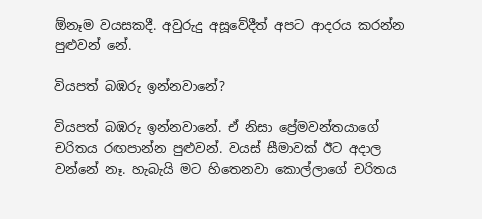ඕනෑම වයසකදී. අවුරුදු අසූවේදීත් අපට ආදරය කරන්න පුළුවන් නේ.

වියපත් බඹරු ඉන්නවානේ?

වියපත් බඹරු ඉන්නවානේ. ඒ නිසා ප්‍රේමවන්තයාගේ චරිතය රඟපාන්න පුළුවන්. වයස් සීමාවක් ඊට අදාල වන්නේ නෑ. හැබැයි මට හිතෙනවා කොල්ලාගේ චරිතය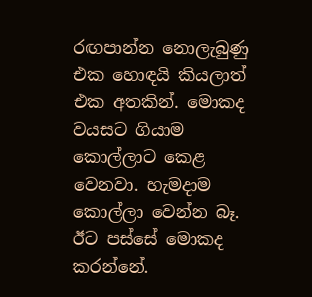රඟපාන්න නොලැබුණු එක හොඳයි කියලාත් එක අතකින්. මොකද වයසට ගියාම කොල්ලාට කෙළ වෙනවා. හැමදාම කොල්ලා වෙන්න බෑ. ඊට පස්සේ මොකද කරන්නේ.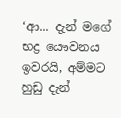‘ආ... දැන් මගේ භද්‍ර යෞවනය ඉවරයි, අම්මට හුඩු දැන්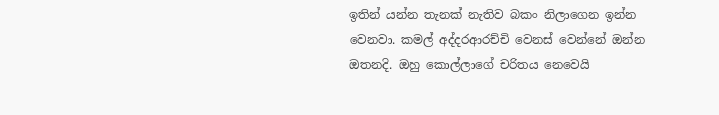ඉතින් යන්න තැනක් නැතිව බකං නිලාගෙන ඉන්න වෙනවා. කමල් අද්දරආරච්චි වෙනස් වෙන්නේ ඔන්න ඔතනදි. ඔහු කොල්ලාගේ චරිතය නෙවෙයි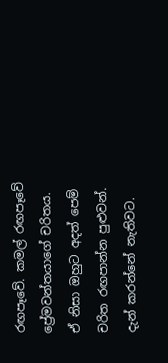රඟපෑවේ. කමල් රඟපෑවේ ප්‍රේමවන්තයාගේ චරිතය. ඒ නිසා ඔහුට අදත් පෙම් චරිත රඟපාන්න පුළුවන්. දැන් කරන්නේ නැතිවට.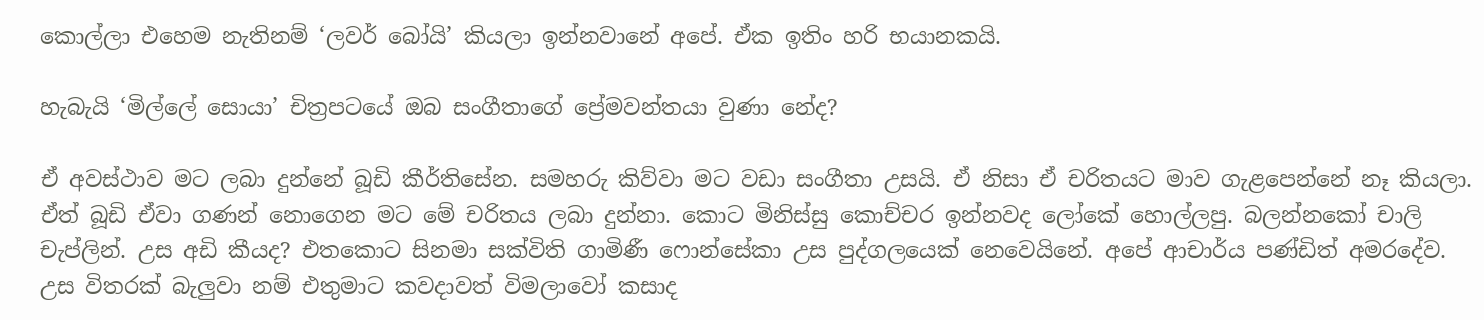කොල්ලා එහෙම නැතිනම් ‘ලවර් බෝයි’ කියලා ඉන්නවානේ අපේ. ඒක ඉතිං හරි භයානකයි.

හැබැයි ‘මිල්ලේ සොයා’ චිත්‍රපටයේ ඔබ සංගීතාගේ ප්‍රේමවන්තයා වුණා නේද?

ඒ අවස්ථාව මට ලබා දුන්නේ බූඩි කීර්තිසේන. සමහරු කිව්වා මට වඩා සංගීතා උසයි. ඒ නිසා ඒ චරිතයට මාව ගැළපෙන්නේ නෑ කියලා. ඒත් බූඩි ඒවා ගණන් නොගෙන මට මේ චරිතය ලබා දුන්නා. කොට මිනිස්සු කොච්චර ඉන්නවද ලෝකේ හොල්ලපු. බලන්නකෝ චාලි චැප්ලින්. උස අඩි කීයද? එතකොට සිනමා සක්විති ගාමිණී ෆොන්සේකා උස පුද්ගලයෙක් නෙවෙයිනේ. අපේ ආචාර්ය පණ්ඩිත් අමරදේව. උස විතරක් බැලුවා නම් එතුමාට කවදාවත් විමලාවෝ කසාද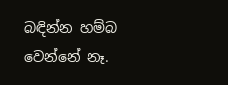බඳින්න හම්බ වෙන්නේ නෑ.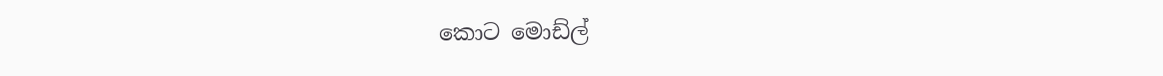කොට මොඩ්ල්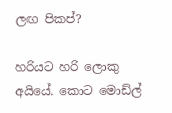ලඟ පිකප්?

හරියට හරි ලොකු අයියේ. කොට මොඩ්ල්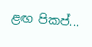ළඟ පිකප්...